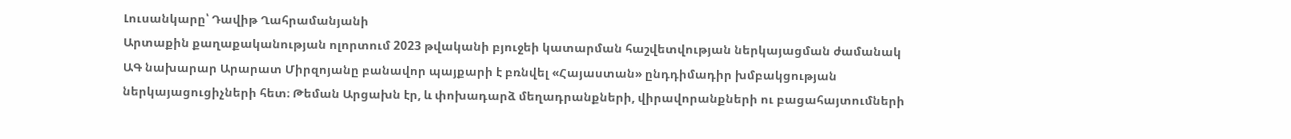Լուսանկարը՝ Դավիթ Ղահրամանյանի
Արտաքին քաղաքականության ոլորտում 2023 թվականի բյուջեի կատարման հաշվետվության ներկայացման ժամանակ ԱԳ նախարար Արարատ Միրզոյանը բանավոր պայքարի է բռնվել «Հայաստան» ընդդիմադիր խմբակցության ներկայացուցիչների հետ։ Թեման Արցախն էր, և փոխադարձ մեղադրանքների, վիրավորանքների ու բացահայտումների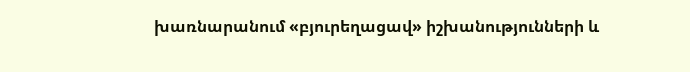խառնարանում «բյուրեղացավ» իշխանությունների և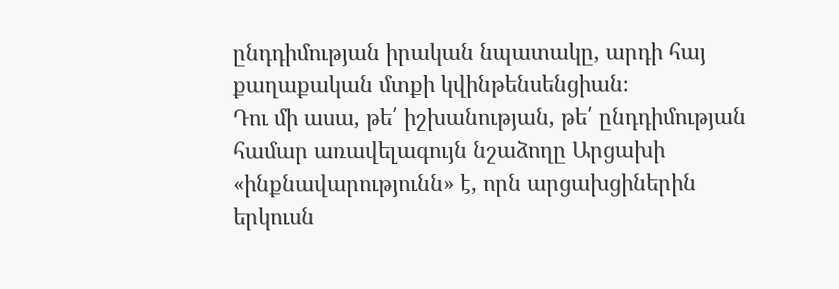ընդդիմության իրական նպատակը, արդի հայ քաղաքական մտքի կվինթենսենցիան։
Դու մի ասա, թե՛ իշխանության, թե՛ ընդդիմության համար առավելագույն նշաձողը Արցախի «ինքնավարությունն» է, որն արցախցիներին երկուսն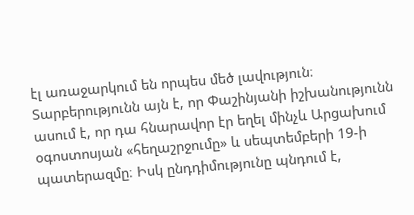էլ առաջարկում են որպես մեծ լավություն։ Տարբերությունն այն է, որ Փաշինյանի իշխանությունն ասում է, որ դա հնարավոր էր եղել մինչև Արցախում օգոստոսյան «հեղաշրջումը» և սեպտեմբերի 19-ի պատերազմը։ Իսկ ընդդիմությունը պնդում է,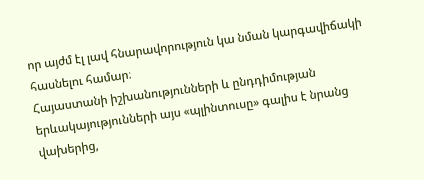որ այժմ էլ լավ հնարավորություն կա նման կարգավիճակի հասնելու համար։
Հայաստանի իշխանությունների և ընդդիմության երևակայությունների այս «պլինտուսը» գալիս է նրանց վախերից,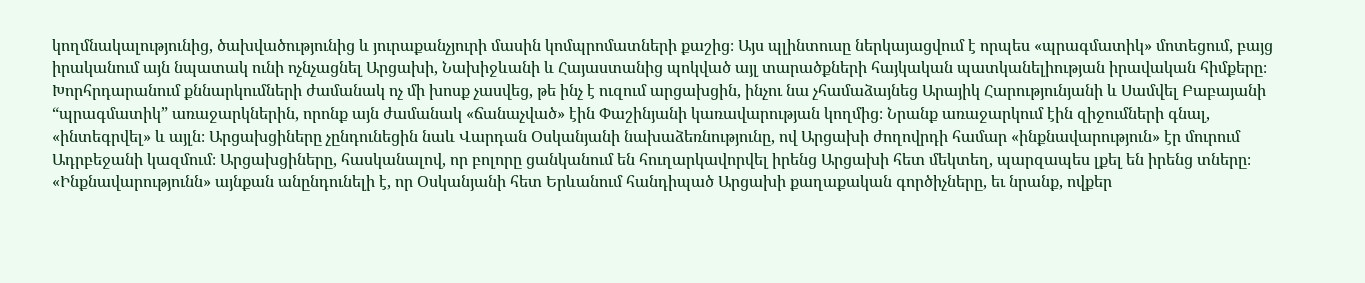կողմնակալությունից, ծախվածությունից և յուրաքանչյուրի մասին կոմպրոմատների քաշից։ Այս պլինտուսը ներկայացվում է որպես «պրագմատիկ» մոտեցում, բայց իրականում այն նպատակ ունի ոչնչացնել Արցախի, Նախիջևանի և Հայաստանից պոկված այլ տարածքների հայկական պատկանելիության իրավական հիմքերը։
Խորհրդարանում քննարկումների ժամանակ ոչ մի խոսք չասվեց, թե ինչ է ուզում արցախցին, ինչու նա չհամաձայնեց Արայիկ Հարությունյանի և Սամվել Բաբայանի “պրագմատիկ” առաջարկներին, որոնք այն ժամանակ «ճանաչված» էին Փաշինյանի կառավարության կողմից։ Նրանք առաջարկում էին զիջումների գնալ, «ինտեգրվել» և այլն։ Արցախցիները չընդունեցին նաև Վարդան Օսկանյանի նախաձեռնությունը, ով Արցախի ժողովրդի համար «ինքնավարություն» էր մուրում Ադրբեջանի կազմում։ Արցախցիները, հասկանալով, որ բոլորը ցանկանում են հուղարկավորվել իրենց Արցախի հետ մեկտեղ, պարզապես լքել են իրենց տները։
«Ինքնավարությունն» այնքան անընդունելի է, որ Օսկանյանի հետ Երևանում հանդիպած Արցախի քաղաքական գործիչները, եւ նրանք, ովքեր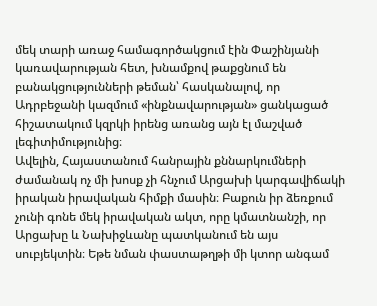մեկ տարի առաջ համագործակցում էին Փաշինյանի կառավարության հետ, խնամքով թաքցնում են բանակցությունների թեման՝ հասկանալով, որ Ադրբեջանի կազմում «ինքնավարության» ցանկացած հիշատակում կզրկի իրենց առանց այն էլ մաշված լեգիտիմությունից։
Ավելին, Հայաստանում հանրային քննարկումների ժամանակ ոչ մի խոսք չի հնչում Արցախի կարգավիճակի իրական իրավական հիմքի մասին։ Բաքուն իր ձեռքում չունի գոնե մեկ իրավական ակտ, որը կմատնանշի, որ Արցախը և Նախիջևանը պատկանում են այս սուբյեկտին։ Եթե նման փաստաթղթի մի կտոր անգամ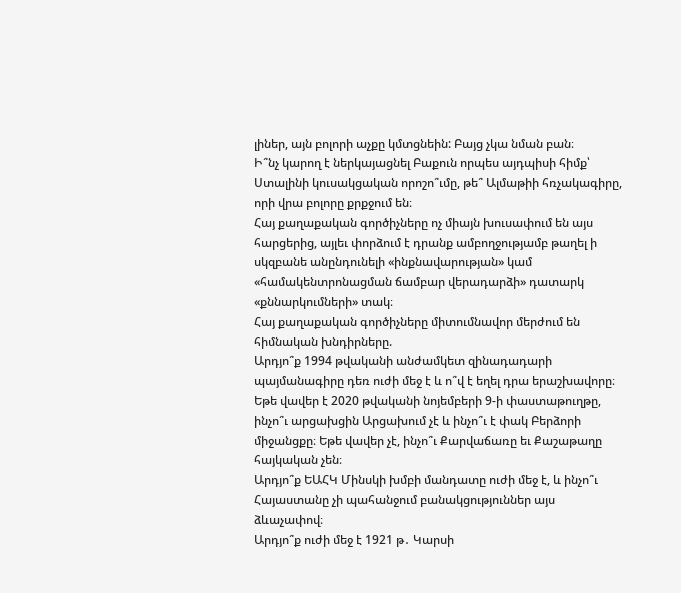լիներ, այն բոլորի աչքը կմտցնեին: Բայց չկա նման բան։
Ի՞նչ կարող է ներկայացնել Բաքուն որպես այդպիսի հիմք՝ Ստալինի կուսակցական որոշո՞ւմը, թե՞ Ալմաթիի հռչակագիրը, որի վրա բոլորը քրքջում են։
Հայ քաղաքական գործիչները ոչ միայն խուսափում են այս հարցերից, այլեւ փորձում է դրանք ամբողջությամբ թաղել ի սկզբանե անընդունելի «ինքնավարության» կամ «համակենտրոնացման ճամբար վերադարձի» դատարկ «քննարկումների» տակ։
Հայ քաղաքական գործիչները միտումնավոր մերժում են հիմնական խնդիրները.
Արդյո՞ք 1994 թվականի անժամկետ զինադադարի պայմանագիրը դեռ ուժի մեջ է և ո՞վ է եղել դրա երաշխավորը։
Եթե վավեր է 2020 թվականի նոյեմբերի 9-ի փաստաթուղթը, ինչո՞ւ արցախցին Արցախում չէ և ինչո՞ւ է փակ Բերձորի միջանցքը։ Եթե վավեր չէ, ինչո՞ւ Քարվաճառը եւ Քաշաթաղը հայկական չեն։
Արդյո՞ք ԵԱՀԿ Մինսկի խմբի մանդատը ուժի մեջ է, և ինչո՞ւ Հայաստանը չի պահանջում բանակցություններ այս ձևաչափով։
Արդյո՞ք ուժի մեջ է 1921 թ․ Կարսի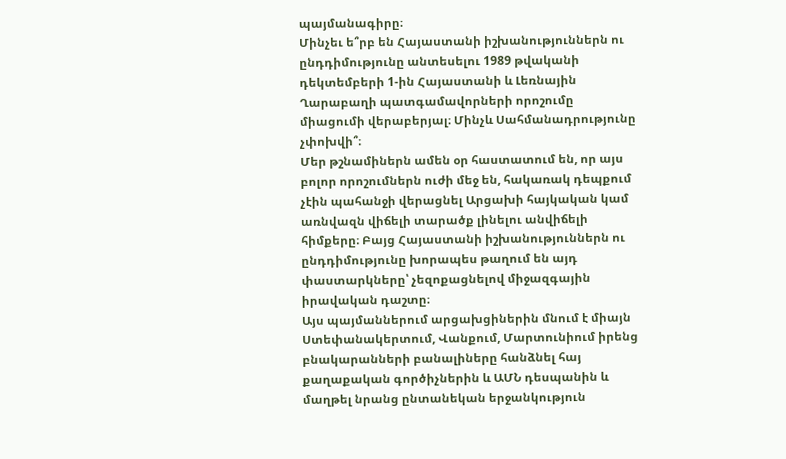պայմանագիրը։
Մինչեւ ե՞րբ են Հայաստանի իշխանություններն ու ընդդիմությունը անտեսելու 1989 թվականի դեկտեմբերի 1-ին Հայաստանի և Լեռնային Ղարաբաղի պատգամավորների որոշումը միացումի վերաբերյալ։ Մինչև Սահմանադրությունը չփոխվի՞։
Մեր թշնամիներն ամեն օր հաստատում են, որ այս բոլոր որոշումներն ուժի մեջ են, հակառակ դեպքում չէին պահանջի վերացնել Արցախի հայկական կամ առնվազն վիճելի տարածք լինելու անվիճելի հիմքերը։ Բայց Հայաստանի իշխանություններն ու ընդդիմությունը խորապես թաղում են այդ փաստարկները՝ չեզոքացնելով միջազգային իրավական դաշտը։
Այս պայմաններում արցախցիներին մնում է միայն Ստեփանակերտում, Վանքում, Մարտունիում իրենց բնակարանների բանալիները հանձնել հայ քաղաքական գործիչներին և ԱՄՆ դեսպանին և մաղթել նրանց ընտանեկան երջանկություն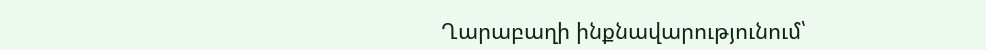Ղարաբաղի ինքնավարությունում՝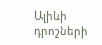Ալիևի դրոշների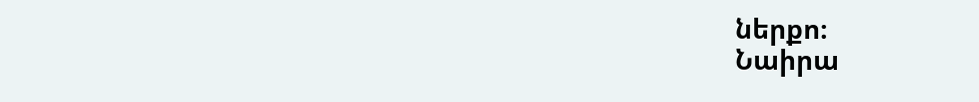ներքո։
Նաիրա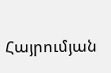Հայրումյան